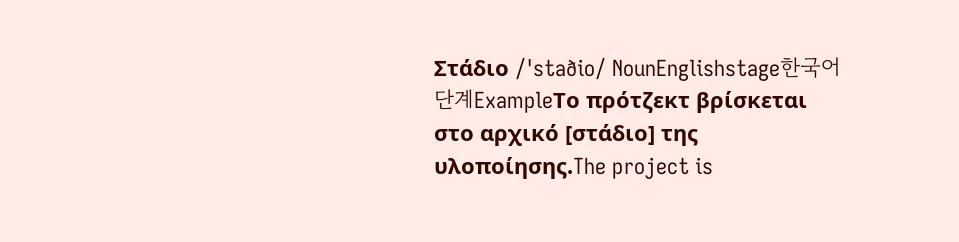Στάδιο /ˈstaðio/ NounEnglishstage한국어단계ExampleΤο πρότζεκτ βρίσκεται στο αρχικό [στάδιο] της υλοποίησης.The project is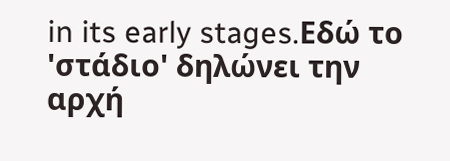in its early stages.Εδώ το 'στάδιο' δηλώνει την αρχή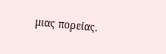μιας πορείας.